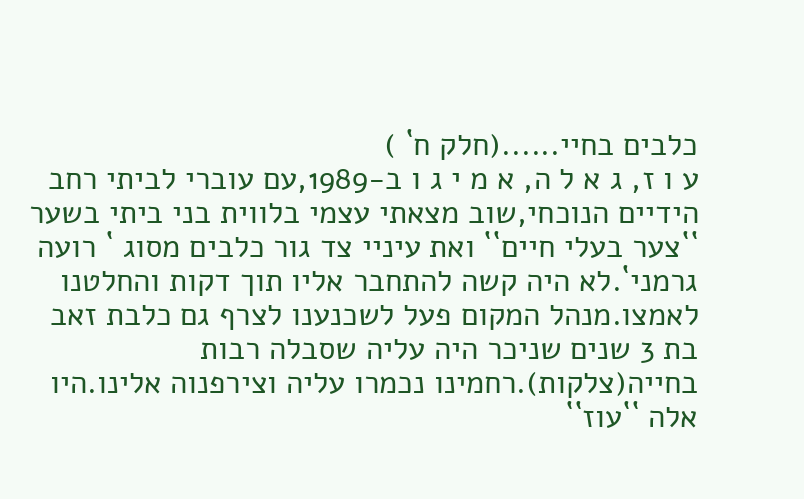כלבים בחיי......(חלק ח` )
ע ו ז, ג א ל ה, א מ י ג ו ב-1989,עם עוברי לביתי רחב הידיים הנוכחי,שוב מצאתי עצמי בלווית בני ביתי בשער ``צער בעלי חיים`` ואת עיניי צד גור כלבים מסוג ` רועה גרמני`.לא היה קשה להתחבר אליו תוך דקות והחלטנו לאמצו.מנהל המקום פעל לשכנענו לצרף גם כלבת זאב בת 3 שנים שניכר היה עליה שסבלה רבות בחייה(צלקות).רחמינו נכמרו עליה וצירפנוה אלינו.היו אלה ``עוז``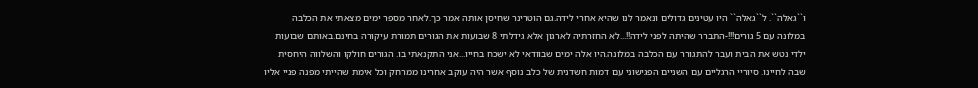ו``גאלה``. ל``גאלה`` היו עטינים גדולים ונאמר לנו שהיא אחרי לידה.גם הוטרינר שחיסן אותה אמר כך.לאחר מספר ימים מצאתי את הכלבה במלונה עם 5 גורים!!!-התברר שהיתה לפני לידה!!...לא החזרתיה לארגון אלא גידלתי 8 שבועות את הגורים תמורת עיקורה בחינם.באותם שבועות ילדי נטש את הבית ועבר להתגורר עם הכלבה במלונה.היו אלה ימים שבוודאי לא ישכח בחייו...אני התקנאתי בו. הגורים חולקו והשלווה היחסית שבה לחיינו. סיוריי הרגליים עם השניים הפגישוני עם דמות חשדנית של כלב נוסף אשר היה עוקב אחרינו ממרחק וכל אימת שהייתי מפנה פניי אליו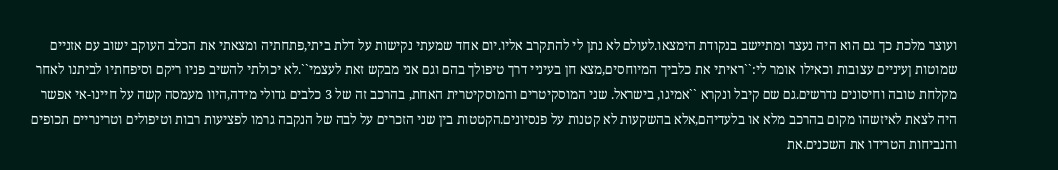ועוצר מלכת כך גם הוא היה נעצר ומתיישב בנקודת הימצאו.לעולם לא נתן לי להתקרב אליו.יום אחד שמעתי נקישות על דלת ביתי,פתחתיה ומצאתי את הכלב העוקב ישוב עם אזניים שמוטות ןעיניים עצובות וכאילו אומר לי:``ראיתי את כלביך המיוחסים,מצא חן בעיניי דרך טיפולך בהם וגם אני מבקש זאת לעצמי``.לא יכולתי להשיב פניו ריקם וסיפחתיו לביתנו לאחר מקלחת טובה וחיסונים נדרשים.גם שם קיבל ונקרא ``אמיגו, בישראל. שני המוסקיטרים והמוסקיטרית האחת, בהרכב זה של 3 כלבים גדולי מידה,היוו מעמסה קשה על חיינו-אי אפשר היה לצאת לאיזשהו מקום בהרכב מלא או בלעדיהם,אלא בהשקעות לא קטנות על פנסיונים.הקטטות בין שני הזכרים על לבה של הנקבה גרמו לפציעות רבות וטיפולים וטרינריים תכופים והנביחות הטרידו את השכנים.את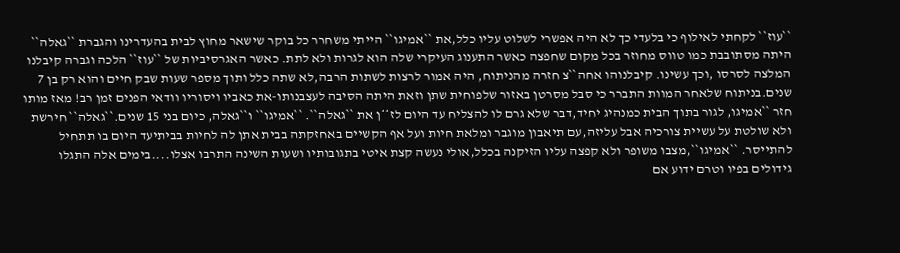``עוז`` לקחתי לאילוף כי בלעדי כך לא היה אפשרי לשלוט עליו כלל,את ``אמיגו`` הייתי משחרר כל בוקר שישאר מחוץ לבית בהעדרינו והגברת ``גאלה`` היתה מסתובבת כמו טווס מחוזר בכל מקום שחפצה כאשר התענוג העיקרי שלה הוא לגרות ולא לתת. כאשר האגרסיביות של ``עוז`` הלכה וגברה קיבלנו המלצה לסרסו ,וכך עשינו. קיבלנוהו אחה``צ חזרה מהניתוח, היה אמור לרצות לשתות הרבה,לא שתה כלל ותוך מספר שעות שבק חיים והוא רק בן 7 שנים.בניתוח שלאחר המוות התברר כי סבל מסרטן באזור שלפוחית שתן וזאת היתה הסיבה לעצבנותו-את כאביו ויסוריו וודאי הפנים זמן רב! מאז מותו חזר ``אמיגו, לגור בתוך הבית כמנהיג יחיד,דבר שלא גרם לו להצליח עד היום לז**ן את ``גאלה``. ``אמיגו`` ו``גאלה, כיום בני 15 שנים.``גאלה`` חירשת ולא שולטת על עשיית צורכיה אבל עליזה,עם תיאבון מוגבר ומלאת חיות ועל אף הקשיים באחזקתה בבית אתן לה לחיות בביתיעד היום בו תתחיל להתייסר. ``אמיגו``,מצבו משופר ולא קפצה עליו הזיקנה בכלל,אולי נעשה קצת איטי בתגובותיו ושעות השינה התרבו אצלו....בימים אלה התגלו גידולים בפיו וטרם ידוע אם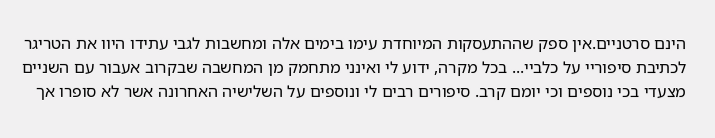הינם סרטניים.אין ספק שההתעסקות המיוחדת עימו בימים אלה ומחשבות לגבי עתידו היוו את הטריגר לכתיבת סיפוריי על כלביי... בכל מקרה, ידוע לי ואינני מתחמק מן המחשבה שבקרוב אעבור עם השניים מצעדי בכי נוספים וכי יומם קרב. סיפורים רבים לי ונוספים על השלישיה האחרונה אשר לא סופרו אך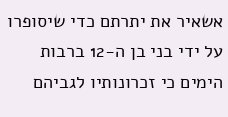אשאיר את יתרתם כדי שיסופרו על ידי בני בן ה-12 ברבות הימים כי זכרונותיו לגביהם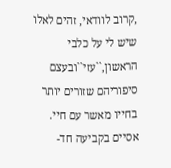,קרוב לוודאי, זהים לאלו שיש לי על כלבי הראשון,``עזי``ובעצם סיפוריהם שזורים יותר בחייו מאשר עם חיי. אסיים בקביעה חד-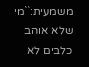משמעית:``מי שלא אוהב כלבים לא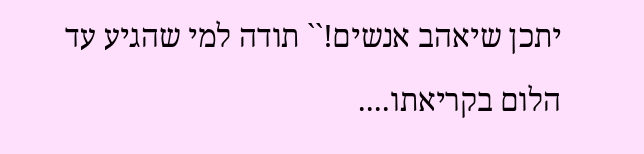יתכן שיאהב אנשים!`` תודה למי שהגיע עד הלום בקריאתו....